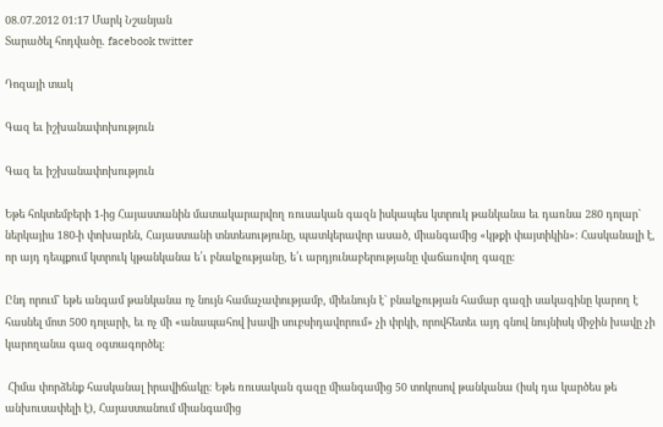08.07.2012 01:17 Մարկ Նշանյան
Տարածել հոդվածը. facebook twitter

Դոզայի տակ

Գազ եւ իշխանափոխություն

Գազ եւ իշխանափոխություն

Եթե հոկտեմբերի 1-ից Հայաստանին մատակարարվող ռուսական գազն իսկապես կտրուկ թանկանա եւ դառնա 280 դոլար` ներկայիս 180-ի փոխարեն, Հայաստանի տնտեսությունը, պատկերավոր ասած, միանգամից «կթքի փայտիկին»։ Հասկանալի է, որ այդ դեպքում կտրուկ կթանկանա ե՛ւ բնակչությանը, ե՛ւ արդյունաբերությանը վաճառվող գազը։

Ընդ որում` եթե անգամ թանկանա ոչ նույն համաչափությամբ, միեւնույն է` բնակչության համար գազի սակագինը կարող է հասնել մոտ 500 դոլարի, եւ ոչ մի «անապահով խավի սուբսիդավորում» չի փրկի, որովհետեւ այդ գնով նույնիսկ միջին խավը չի կարողանա գազ օգտագործել։

 Հիմա փորձենք հասկանալ իրավիճակը։ Եթե ռուսական գազը միանգամից 50 տոկոսով թանկանա (իսկ դա կարծես թե անխուսափելի է), Հայաստանում միանգամից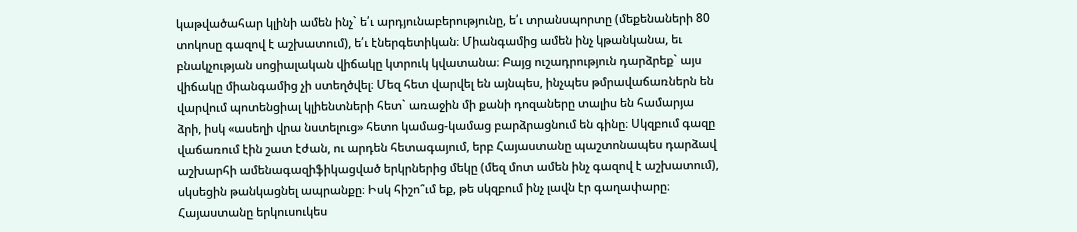կաթվածահար կլինի ամեն ինչ` ե՛ւ արդյունաբերությունը, ե՛ւ տրանսպորտը (մեքենաների 80 տոկոսը գազով է աշխատում), ե՛ւ էներգետիկան։ Միանգամից ամեն ինչ կթանկանա, եւ բնակչության սոցիալական վիճակը կտրուկ կվատանա։ Բայց ուշադրություն դարձրեք` այս վիճակը միանգամից չի ստեղծվել։ Մեզ հետ վարվել են այնպես, ինչպես թմրավաճառներն են վարվում պոտենցիալ կլիենտների հետ` առաջին մի քանի դոզաները տալիս են համարյա ձրի, իսկ «ասեղի վրա նստելուց» հետո կամաց-կամաց բարձրացնում են գինը։ Սկզբում գազը վաճառում էին շատ էժան, ու արդեն հետագայում, երբ Հայաստանը պաշտոնապես դարձավ աշխարհի ամենագազիֆիկացված երկրներից մեկը (մեզ մոտ ամեն ինչ գազով է աշխատում), սկսեցին թանկացնել ապրանքը։ Իսկ հիշո՞ւմ եք, թե սկզբում ինչ լավն էր գաղափարը։ Հայաստանը երկուսուկես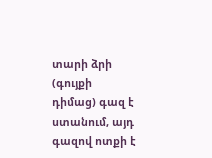տարի ձրի (գույքի դիմաց) գազ է ստանում, այդ գազով ոտքի է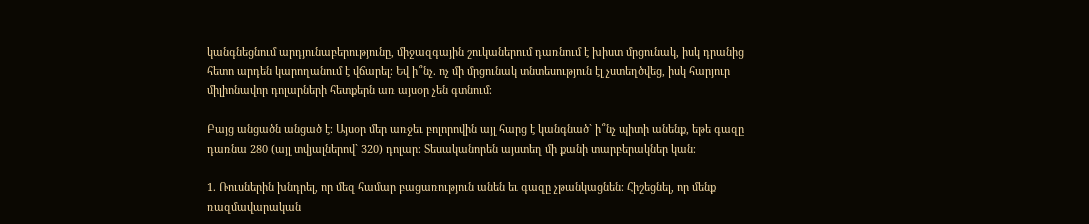կանգնեցնում արդյունաբերությունը, միջազգային շուկաներում դառնում է խիստ մրցունակ, իսկ դրանից հետո արդեն կարողանում է վճարել։ Եվ ի՞նչ. ոչ մի մրցունակ տնտեսություն էլ չստեղծվեց, իսկ հարյուր միլիոնավոր դոլարների հետքերն առ այսօր չեն գտնում։

Բայց անցածն անցած է։ Այսօր մեր առջեւ բոլորովին այլ հարց է կանգնած` ի՞նչ պիտի անենք, եթե գազը դառնա 280 (այլ տվյալներով` 320) դոլար։ Տեսականորեն այստեղ մի քանի տարբերակներ կան։

1. Ռուսներին խնդրել, որ մեզ համար բացառություն անեն եւ գազը չթանկացնեն։ Հիշեցնել, որ մենք ռազմավարական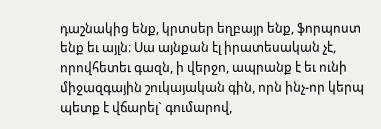դաշնակից ենք, կրտսեր եղբայր ենք, ֆորպոստ ենք եւ այլն։ Սա այնքան էլ իրատեսական չէ, որովհետեւ գազն, ի վերջո, ապրանք է եւ ունի միջազգային շուկայական գին, որն ինչ-որ կերպ պետք է վճարել` գումարով,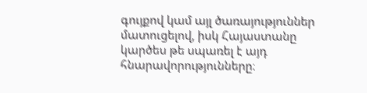գույքով կամ այլ ծառայություններ մատուցելով, իսկ Հայաստանը կարծես թե սպառել է այդ հնարավորությունները։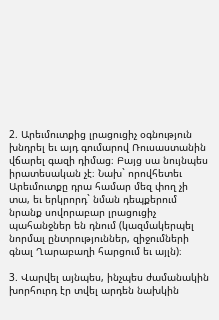2. Արեւմուտքից լրացուցիչ օգնություն խնդրել եւ այդ գումարով Ռուսաստանին վճարել գազի դիմաց։ Բայց սա նույնպես իրատեսական չէ։ Նախ` որովհետեւ Արեւմուտքը դրա համար մեզ փող չի տա, եւ երկրորդ` նման դեպքերում նրանք սովորաբար լրացուցիչ պահանջներ են դնում (կազմակերպել նորմալ ընտրություններ, զիջումների գնալ Ղարաբաղի հարցում եւ այլն)։

3. Վարվել այնպես, ինչպես ժամանակին խորհուրդ էր տվել արդեն նախկին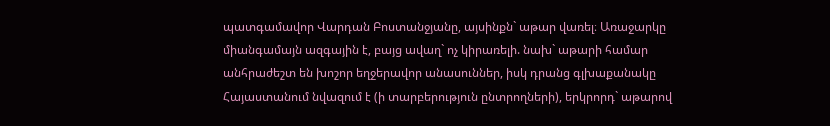պատգամավոր Վարդան Բոստանջյանը, այսինքն` աթար վառել։ Առաջարկը միանգամայն ազգային է, բայց ավաղ` ոչ կիրառելի. նախ` աթարի համար անհրաժեշտ են խոշոր եղջերավոր անասուններ, իսկ դրանց գլխաքանակը Հայաստանում նվազում է (ի տարբերություն ընտրողների), երկրորդ` աթարով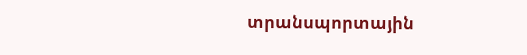տրանսպորտային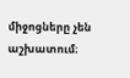միջոցները չեն աշխատում։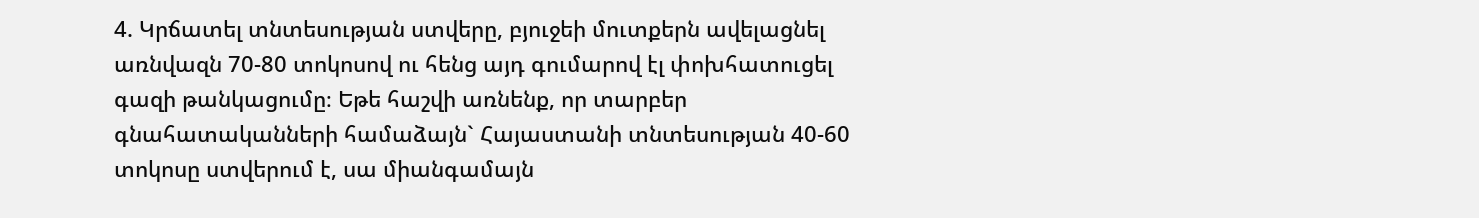4. Կրճատել տնտեսության ստվերը, բյուջեի մուտքերն ավելացնել առնվազն 70-80 տոկոսով ու հենց այդ գումարով էլ փոխհատուցել գազի թանկացումը։ Եթե հաշվի առնենք, որ տարբեր գնահատականների համաձայն` Հայաստանի տնտեսության 40-60 տոկոսը ստվերում է, սա միանգամայն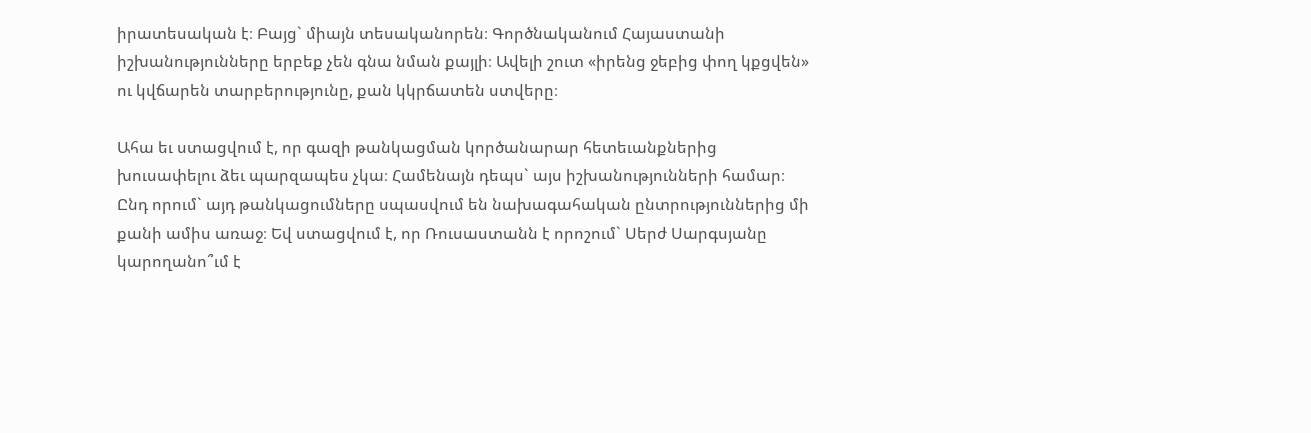իրատեսական է։ Բայց` միայն տեսականորեն։ Գործնականում Հայաստանի իշխանությունները երբեք չեն գնա նման քայլի։ Ավելի շուտ «իրենց ջեբից փող կքցվեն» ու կվճարեն տարբերությունը, քան կկրճատեն ստվերը։

Ահա եւ ստացվում է, որ գազի թանկացման կործանարար հետեւանքներից խուսափելու ձեւ պարզապես չկա։ Համենայն դեպս` այս իշխանությունների համար։ Ընդ որում` այդ թանկացումները սպասվում են նախագահական ընտրություններից մի քանի ամիս առաջ։ Եվ ստացվում է, որ Ռուսաստանն է որոշում` Սերժ Սարգսյանը կարողանո՞ւմ է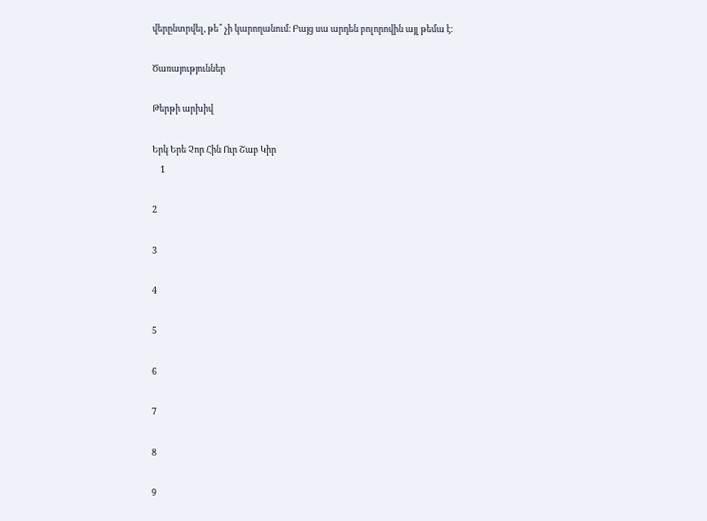վերընտրվել, թե՞ չի կարողանում։ Բայց սա արդեն բոլորովին այլ թեմա է։

Ծառայություններ

Թերթի արխիվ

Երկ Երե Չոր Հին Ուր Շաբ Կիր
    1

2

3

4

5

6

7

8

9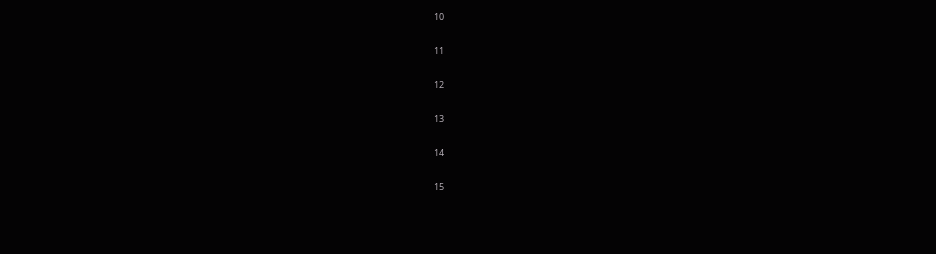10

11

12

13

14

15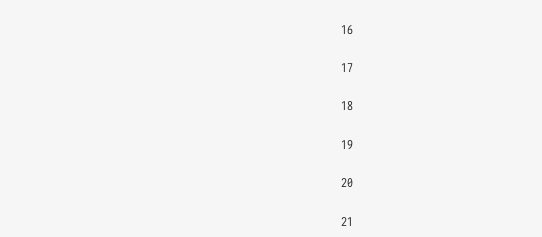16

17

18

19

20

21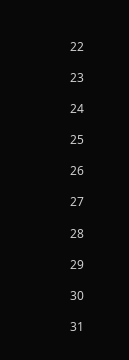22

23

24

25

26

27

28

29

30

31